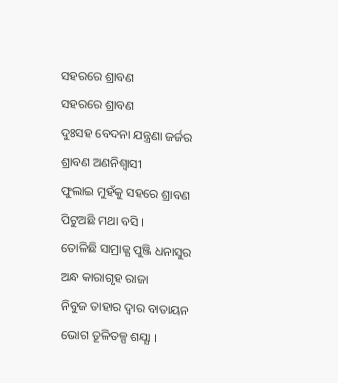ସହରରେ ଶ୍ରାବଣ
ସହରରେ ଶ୍ରାବଣ
ଦୁଃସହ ବେଦନା ଯନ୍ତ୍ରଣା ଜର୍ଜର
ଶ୍ରାବଣ ଅଣନିଶ୍ବାସୀ
ଫୁଲାଇ ମୁହଁକୁ ସହରେ ଶ୍ରାବଣ
ପିଟୁଅଛି ମଥା ବସି ।
ତୋଳିଛି ସାମ୍ରାଜ୍ଯ ପୁଞ୍ଜି ଧନାସୁର
ଅନ୍ଧ କାରାଗୃହ ରାଜା
ନିବୁଜ ତାହାର ଦ୍ବାର ବାତାୟନ
ଭୋଗ ତୂଳିତଳ୍ପ ଶଯ୍ଯା ।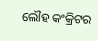ଲୌହ କଂକ୍ରିଟର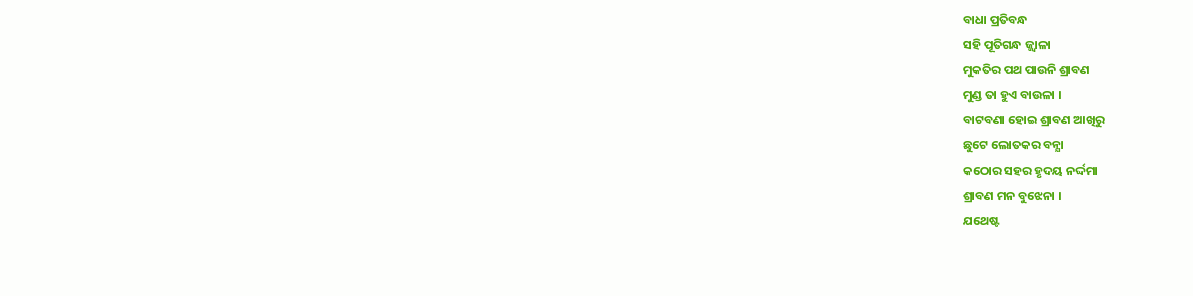ବାଧା ପ୍ରତିବନ୍ଧ
ସହି ପୂତିଗନ୍ଧ ଜ୍ଜ୍ବାଳା
ମୁକତିର ପଥ ପାଉନି ଶ୍ରାବଣ
ମୁଣ୍ଡ ତା ହୁଏ ବାଉଳା ।
ବାଟବଣା ହୋଇ ଶ୍ରାବଣ ଆଖିରୁ
ଛୁଟେ ଲୋତକର ବନ୍ଯା
କଠୋର ସହର ହୃଦୟ ନର୍ଦ୍ଦମା
ଶ୍ରାବଣ ମନ ବୁଝେନା ।
ଯଥେଷ୍ଟ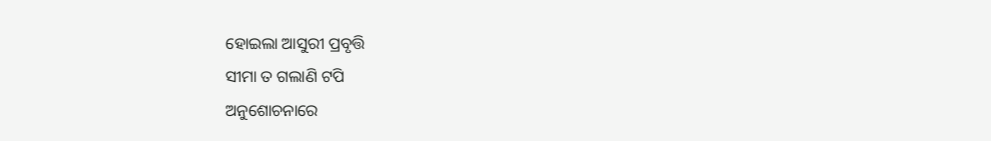ହୋଇଲା ଆସୁରୀ ପ୍ରବୃତ୍ତି
ସୀମା ତ ଗଲାଣି ଟପି
ଅନୁଶୋଚନାରେ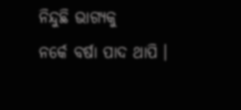ନିନ୍ଦୁଛି ଭାଗ୍ୟକୁ
ନର୍କେ ବର୍ଷା ପାଦ ଥାପି ।